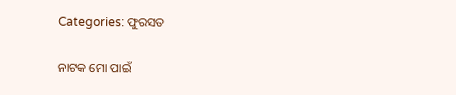Categories: ଫୁରସତ

ନାଟକ ମୋ ପାଇଁ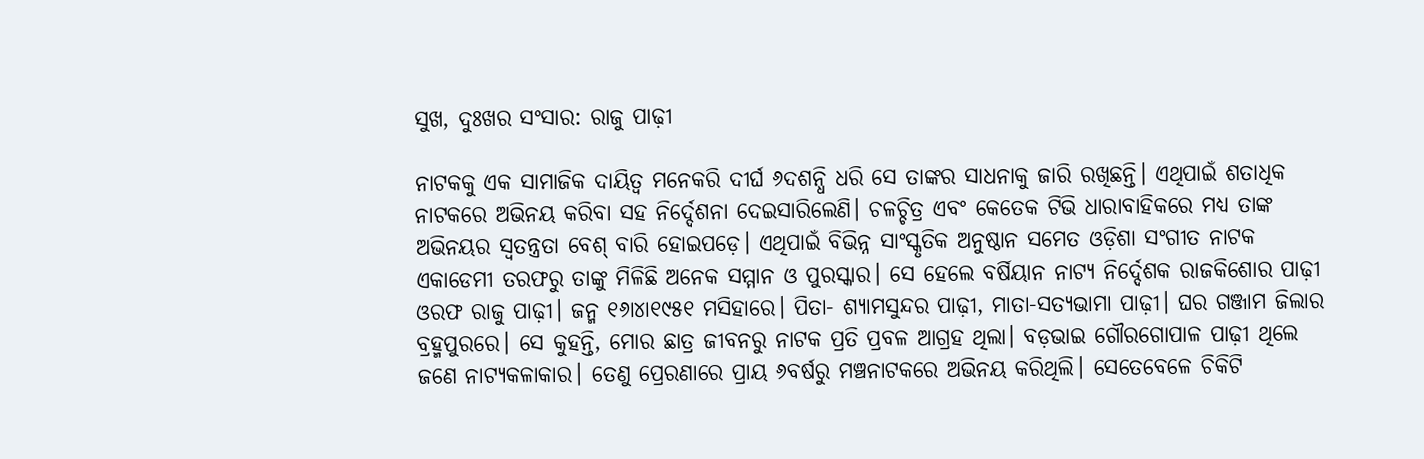ସୁଖ, ଦୁଃଖର ସଂସାର: ରାଜୁ ପାଢ଼ୀ

ନାଟକକୁ ଏକ ସାମାଜିକ ଦାୟିତ୍ୱ ମନେକରି ଦୀର୍ଘ ୬ଦଶନ୍ଧି ଧରି ସେ ତାଙ୍କର ସାଧନାକୁ ଜାରି ରଖିଛନ୍ତି। ଏଥିପାଇଁ ଶତାଧିକ ନାଟକରେ ଅଭିନୟ କରିବା ସହ ନିର୍ଦ୍ଦେଶନା ଦେଇସାରିଲେଣି। ଚଳଚ୍ଚିତ୍ର ଏବଂ କେତେକ ଟିଭି ଧାରାବାହିକରେ ମଧ୍ୟ ତାଙ୍କ ଅଭିନୟର ସ୍ବତନ୍ତ୍ରତା ବେଶ୍‌ ବାରି ହୋଇପଡ଼େ। ଏଥିପାଇଁ ବିଭିନ୍ନ ସାଂସ୍କୃତିକ ଅନୁଷ୍ଠାନ ସମେତ ଓଡ଼ିଶା ସଂଗୀତ ନାଟକ ଏକାଡେମୀ ତରଫରୁ ତାଙ୍କୁ ମିଳିଛି ଅନେକ ସମ୍ମାନ ଓ ପୁରସ୍କାର। ସେ ହେଲେ ବର୍ଷିୟାନ ନାଟ୍ୟ ନିର୍ଦ୍ଦେଶକ ରାଜକିଶୋର ପାଢ଼ୀ ଓରଫ ରାଜୁ ପାଢ଼ୀ। ଜନ୍ମ ୧୬ା୪ା୧୯୫୧ ମସିହାରେ। ପିତା- ଶ୍ୟାମସୁନ୍ଦର ପାଢ଼ୀ, ମାତା-ସତ୍ୟଭାମା ପାଢ଼ୀ। ଘର ଗଞ୍ଜାମ ଜିଲାର ବ୍ରହ୍ମପୁରରେ। ସେ କୁହନ୍ତି, ମୋର ଛାତ୍ର ଜୀବନରୁ ନାଟକ ପ୍ରତି ପ୍ରବଳ ଆଗ୍ରହ ଥିଲା। ବଡ଼ଭାଇ ଗୌରଗୋପାଳ ପାଢ଼ୀ ଥିଲେ ଜଣେ ନାଟ୍ୟକଳାକାର। ତେଣୁ ପ୍ରେରଣାରେ ପ୍ରାୟ ୬ବର୍ଷରୁ ମଞ୍ଚନାଟକରେ ଅଭିନୟ କରିଥିଲି। ସେତେବେଳେ ଚିକିଟି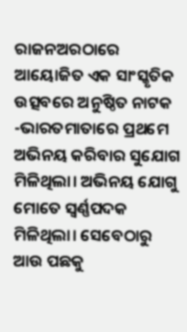ରାଜନଅରଠାରେ ଆୟୋଜିତ ଏକ ସାଂସ୍କୃତିକ ଉତ୍ସବରେ ଅନୁଷ୍ଠିତ ନାଟକ -ଭାରତମାତାରେ ପ୍ରଥମେ ଅଭିନୟ କରିବାର ସୁଯୋଗ ମିଳିଥିଲା। ଅଭିନୟ ଯୋଗୁ ମୋତେ ସ୍ବର୍ଣ୍ଣପଦକ ମିଳିଥିଲା। ସେବେଠାରୁ ଆଉ ପଛକୁ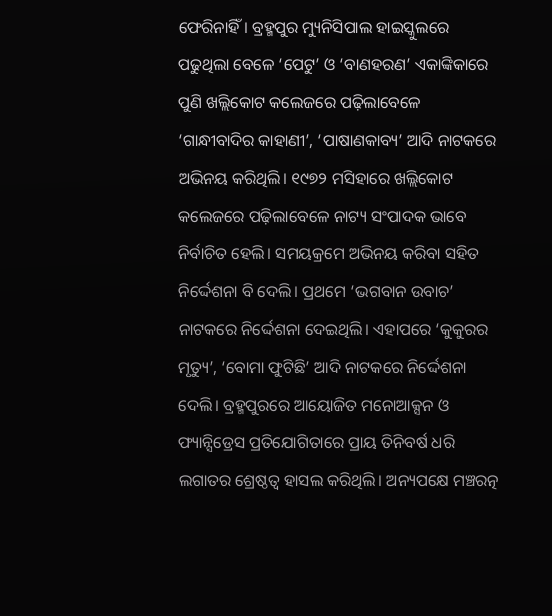ଫେରିନାହିଁ। ବ୍ରହ୍ମପୁର ମ୍ୟୁନିସିପାଲ ହାଇସ୍କୁଲରେ ପଢୁଥିଲା ବେଳେ ‘ପେଟୁ’ ଓ ‘ବାଣହରଣ’ ଏକାଙ୍କିକାରେ ପୁଣି ଖଲ୍ଲିକୋଟ କଲେଜରେ ପଢ଼ିଲାବେଳେ ‘ଗାନ୍ଧୀବାଦିର କାହାଣୀ’, ‘ପାଷାଣକାବ୍ୟ’ ଆଦି ନାଟକରେ ଅଭିନୟ କରିଥିଲି। ୧୯୭୨ ମସିହାରେ ଖଲ୍ଲିକୋଟ କଲେଜରେ ପଢ଼ିଲାବେଳେ ନାଟ୍ୟ ସଂପାଦକ ଭାବେ ନିର୍ବାଚିତ ହେଲି। ସମୟକ୍ରମେ ଅଭିନୟ କରିବା ସହିତ ନିର୍ଦ୍ଦେଶନା ବି ଦେଲି। ପ୍ରଥମେ ‘ଭଗବାନ ଉବାଚ’ ନାଟକରେ ନିର୍ଦ୍ଦେଶନା ଦେଇଥିଲି। ଏହାପରେ ‘କୁକୁରର ମୃତ୍ୟୁ’, ‘ବୋମା ଫୁଟିଛି’ ଆଦି ନାଟକରେ ନିର୍ଦ୍ଦେଶନା ଦେଲି। ବ୍ରହ୍ମପୁରରେ ଆୟୋଜିତ ମନୋଆକ୍ସନ ଓ ଫ୍ୟାନ୍ସିଡ୍ରେସ ପ୍ରତିଯୋଗିତାରେ ପ୍ରାୟ ତିନିବର୍ଷ ଧରି ଲଗାତର ଶ୍ରେଷ୍ଠତ୍ୱ ହାସଲ କରିଥିଲି। ଅନ୍ୟପକ୍ଷେ ମଞ୍ଚରତ୍ନ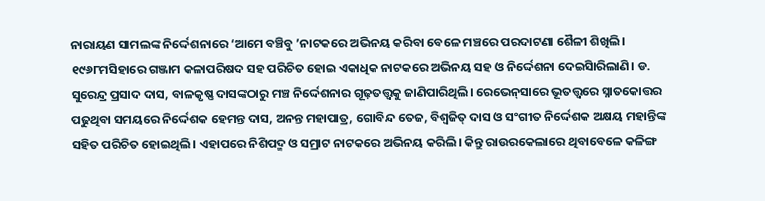ନାରାୟଣ ସାମଲଙ୍କ ନିର୍ଦ୍ଦେଶନାରେ ‘ଆମେ ବଞ୍ଚିବୁ ’ନାଟକରେ ଅଭିନୟ କରିବା ବେଳେ ମଞ୍ଚରେ ପରଦାଟଣା ଶୈଳୀ ଶିଖିଲି। ୧୯୬୮ମସିହାରେ ଗଞ୍ଜାମ କଳାପରିଷଦ ସହ ପରିଚିତ ହୋଇ ଏକାଧିକ ନାଟକରେ ଅଭିନୟ ସହ ଓ ନିର୍ଦ୍ଦେଶନା ଦେଇିସାରିଲାଣି। ଡ. ସୁରେନ୍ଦ୍ର ପ୍ରସାଦ ଦାସ, ବାଳକୃଷ୍ଣ ଦାସଙ୍କଠାରୁ ମଞ୍ଚ ନିର୍ଦ୍ଦେଶନାର ଗୂଢ଼ତତ୍ତ୍ୱକୁ ଜାଣିପାରିଥିଲି। ରେଭେନ୍‌ସାରେ ଭୂତତ୍ତ୍ୱରେ ସ୍ନାତକୋତ୍ତର ପଢୁଥିବା ସମୟରେ ନିର୍ଦ୍ଦେଶକ ହେମନ୍ତ ଦାସ, ଅନନ୍ତ ମହାପାତ୍ର, ଗୋବିନ୍ଦ ତେଜ, ବିଶ୍ୱଜିତ୍‌ ଦାସ ଓ ସଂଗୀତ ନିର୍ଦ୍ଦେଶକ ଅକ୍ଷୟ ମହାନ୍ତିଙ୍କ ସହିତ ପରିଚିତ ହୋଇଥିଲି। ଏହାପରେ ନିଶିପଦ୍ମ ଓ ସମ୍ରାଟ ନାଟକରେ ଅଭିନୟ କରିଲି। କିନ୍ତୁ ରାଉରକେଲାରେ ଥିବାବେଳେ କଳିଙ୍ଗ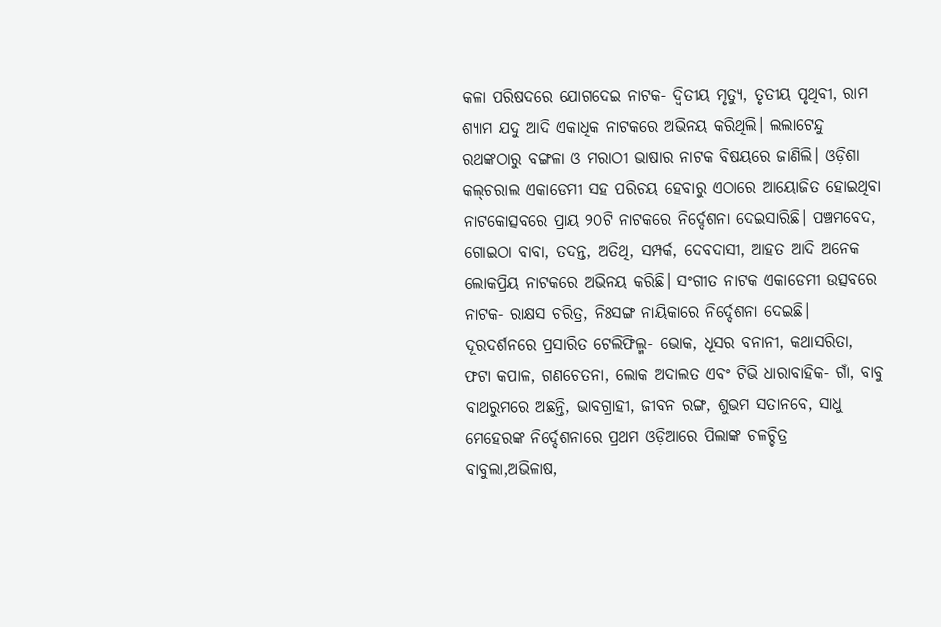କଳା ପରିଷଦରେ ଯୋଗଦେଇ ନାଟକ- ଦ୍ୱିତୀୟ ମୃତ୍ୟୁ, ତୃତୀୟ ପୃଥିବୀ, ରାମ ଶ୍ୟାମ ଯଦୁ ଆଦି ଏକାଧିକ ନାଟକରେ ଅଭିନୟ କରିଥିଲି। ଲଲାଟେନ୍ଦୁ ରଥଙ୍କଠାରୁ ବଙ୍ଗଳା ଓ ମରାଠୀ ଭାଷାର ନାଟକ ବିଷୟରେ ଜାଣିଲି। ଓଡ଼ିଶା କଲ୍‌ଚରାଲ ଏକାଡେମୀ ସହ ପରିଚୟ ହେବାରୁ ଏଠାରେ ଆୟୋଜିତ ହୋଇଥିବା ନାଟକୋତ୍ସବରେ ପ୍ରାୟ ୨୦ଟି ନାଟକରେ ନିର୍ଦ୍ଦେଶନା ଦେଇସାରିଛି। ପଞ୍ଚମବେଦ, ଗୋଇଠା ବାବା, ତଦନ୍ତ, ଅତିଥି, ସମ୍ପର୍କ, ଦେବଦାସୀ, ଆହତ ଆଦି ଅନେକ ଲୋକପ୍ରିୟ ନାଟକରେ ଅଭିନୟ କରିଛି। ସଂଗୀତ ନାଟକ ଏକାଡେମୀ ଉତ୍ସବରେ ନାଟକ- ରାକ୍ଷସ ଚରିତ୍ର, ନିଃସଙ୍ଗ ନାୟିକାରେ ନିର୍ଦ୍ଦେଶନା ଦେଇଛି। ଦୂରଦର୍ଶନରେ ପ୍ରସାରିତ ଟେଲିଫିଲ୍ମ- ଭୋକ, ଧୂସର ବନାନୀ, କଥାସରିତା, ଫଟା କପାଳ, ଗଣଚେତନା, ଲୋକ ଅଦାଲତ ଏବଂ ଟିଭି ଧାରାବାହିକ- ଗାଁ, ବାବୁ ବାଥରୁମରେ ଅଛନ୍ତି, ଭାବଗ୍ରାହୀ, ଜୀବନ ରଙ୍ଗ, ଶୁଭମ ସତାନବେ, ସାଧୁ ମେହେରଙ୍କ ନିର୍ଦ୍ଦେଶନାରେ ପ୍ରଥମ ଓଡ଼ିଆରେ ପିଲାଙ୍କ ଚଳଚ୍ଚିତ୍ର ବାବୁଲା,ଅଭିଳାଷ,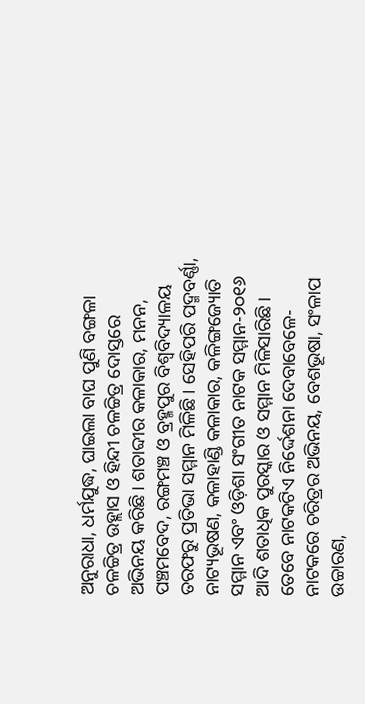ଅନୁରାଧା, ଧର୍ମଯୁଦ୍ଧ, ଘାଇଲା ବାଘ ପୁଣି ବଙ୍ଗଳା ଚଳଚ୍ଚିତ୍ର ଉହ୍ଲାସ ଓ ହିନ୍ଦୀ ଚଳଚ୍ଚିତ୍ର ଦୋସ୍ତରେ ଅଭିନୟ କରିଛି। ଶତାବ୍ଦୀର କଳାକାର, ମନନ, ପଞ୍ଚମବେଦ, ରଙ୍ଗମଞ୍ଚ ଓ ବ୍ରହ୍ମପୁର ବିଶ୍ୱବିଦ୍ୟାଳୟ ତରଫରୁ ପ୍ରତିଭା ସମ୍ମାନ ମିଳିଛି। ସେହିପରି ପଦ୍ମବର୍ଣ୍ଣା, ନାଟ୍ୟଭୂଷଣ, କଳାହାଣ୍ଡି କଳାକାର, କଳିଙ୍ଗଜ୍ୟୋତି ସମ୍ମାନ ଏବଂ ଓଡ଼ିଶା ସଂଗୀତ ନାଟକ ସମ୍ମାନ-୨୦୧୬ ଆଦି ଶତାଧିକ ପୁରସ୍କାର ଓ ସମ୍ମାନ ମିଳିସାରିଛି। ତେବେ ନାଟକଟିଏ ନିର୍ଦ୍ଦେଶନା ଦେବାବେଳେ- ନାଟକରେ ଚରିତ୍ରର ଅଭିନୟ, ବେଶଭୂଷା, ସଂଳାପ ଉଚ୍ଚାରଣ,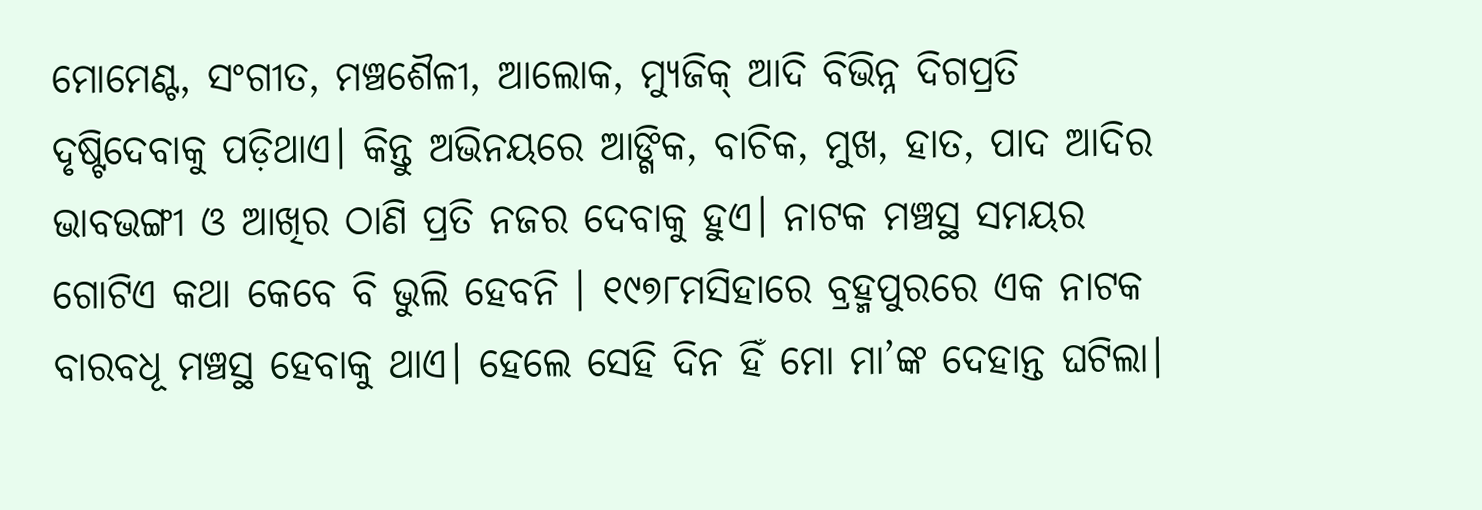ମୋମେଣ୍ଟ, ସଂଗୀତ, ମଞ୍ଚଶୈଳୀ, ଆଲୋକ, ମ୍ୟୁଜିକ୍‌ ଆଦି ବିଭିନ୍ନ ଦିଗପ୍ରତି ଦୃଷ୍ଟିଦେବାକୁ ପଡ଼ିଥାଏ। କିନ୍ତୁ ଅଭିନୟରେ ଆଙ୍ଗିକ, ବାଚିକ, ମୁଖ, ହାତ, ପାଦ ଆଦିର ଭାବଭଙ୍ଗୀ ଓ ଆଖିର ଠାଣି ପ୍ରତି ନଜର ଦେବାକୁ ହୁଏ। ନାଟକ ମଞ୍ଚସ୍ଥ ସମୟର ଗୋଟିଏ କଥା କେବେ ବି ଭୁଲି ହେବନି । ୧୯୭୮ମସିହାରେ ବ୍ରହ୍ମପୁରରେ ଏକ ନାଟକ ବାରବଧୂ ମଞ୍ଚସ୍ଥ ହେବାକୁ ଥାଏ। ହେଲେ ସେହି ଦିନ ହିଁ ମୋ ମା’ଙ୍କ ଦେହାନ୍ତ ଘଟିଲା।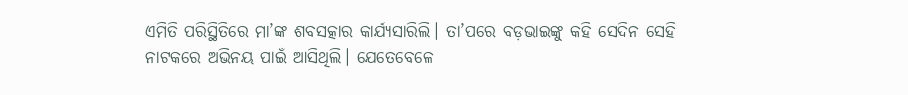ଏମିତି ପରିସ୍ଥିତିରେ ମା’ଙ୍କ ଶବସତ୍କାର କାର୍ଯ୍ୟସାରିଲି। ତା’ପରେ ବଡ଼ଭାଇଙ୍କୁ କହି ସେଦିନ ସେହି ନାଟକରେ ଅଭିନୟ ପାଇଁ ଆସିଥିଲି। ଯେତେବେଳେ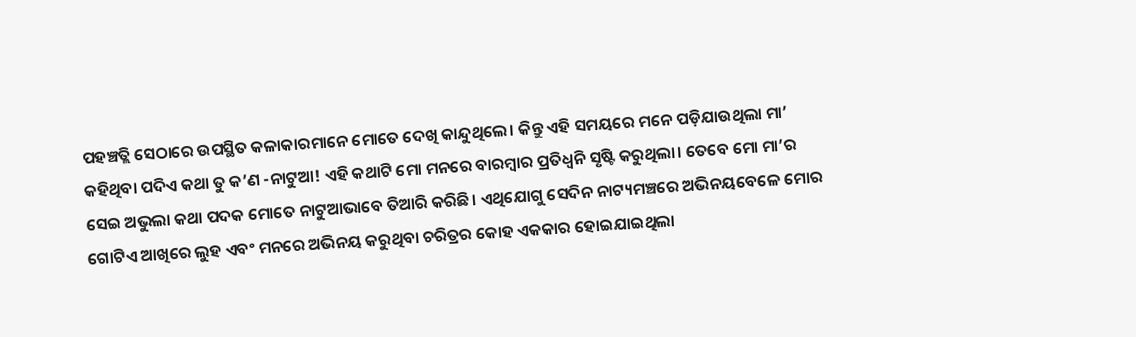ପହଞ୍ଚତ୍ଲି ସେଠାରେ ଉପସ୍ଥିତ କଳାକାରମାନେ ମୋତେ ଦେଖି କାନ୍ଦୁଥିଲେ। କିନ୍ତୁ ଏହି ସମୟରେ ମନେ ପଡ଼ିଯାଉଥିଲା ମା’ କହିଥିବା ପଦିଏ କଥା ତୁ କ’ଣ -ନାଟୁଆ! ଏହି କଥାଟି ମୋ ମନରେ ବାରମ୍ବାର ପ୍ରତିଧ୍ୱନି ସୃଷ୍ଟି କରୁଥିଲା। ତେବେ ମୋ ମା’ର ସେଇ ଅଭୁଲା କଥା ପଦକ ମୋତେ ନାଟୁଆଭାବେ ତିଆରି କରିଛି। ଏଥିଯୋଗୁ ସେଦିନ ନାଟ୍ୟମଞ୍ଚରେ ଅଭିନୟବେଳେ ମୋର ଗୋଟିଏ ଆଖିରେ ଲୁହ ଏବଂ ମନରେ ଅଭିନୟ କରୁଥିବା ଚରିତ୍ରର କୋହ ଏକକାର ହୋଇଯାଇଥିଲା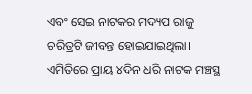ଏବଂ ସେଇ ନାଟକର ମଦ୍ୟପ ରାଜୁ ଚରିତ୍ରଟି ଜୀବନ୍ତ ହୋଇଯାଇଥିଲା। ଏମିତିରେ ପ୍ରାୟ ୪ଦିନ ଧରି ନାଟକ ମଞ୍ଚସ୍ଥ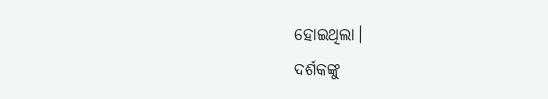ହୋଇଥିଲା।
ଦର୍ଶକଙ୍କୁ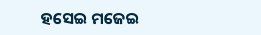ହସେଇ ମଜେଇ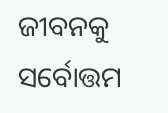ଜୀବନକୁ ସର୍ବୋତ୍ତମ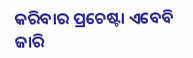କରିବାର ପ୍ରଚେଷ୍ଟା ଏବେବି ଜାରି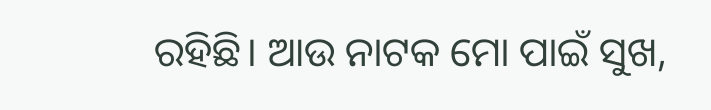ରହିଛି। ଆଉ ନାଟକ ମୋ ପାଇଁ ସୁଖ,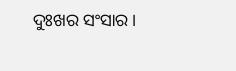ଦୁଃଖର ସଂସାର।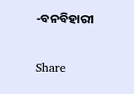-ବନବିହାରୀ

Share